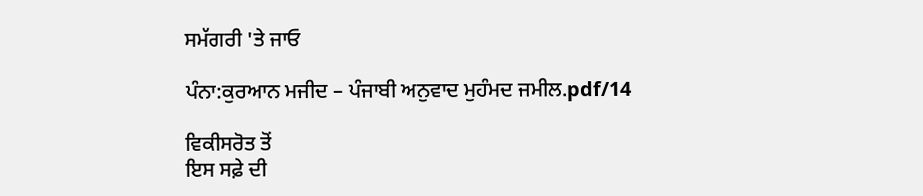ਸਮੱਗਰੀ 'ਤੇ ਜਾਓ

ਪੰਨਾ:ਕੁਰਆਨ ਮਜੀਦ – ਪੰਜਾਬੀ ਅਨੁਵਾਦ ਮੁਹੰਮਦ ਜਮੀਲ.pdf/14

ਵਿਕੀਸਰੋਤ ਤੋਂ
ਇਸ ਸਫ਼ੇ ਦੀ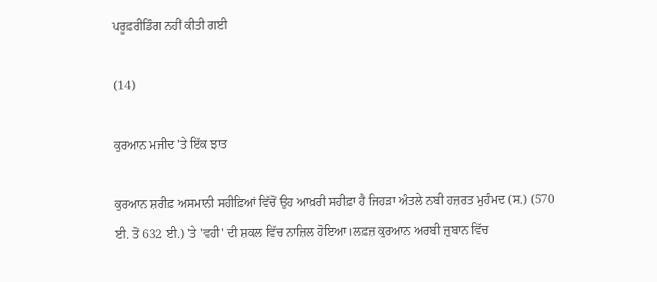ਪਰੂਫ਼ਰੀਡਿੰਗ ਨਹੀਂ ਕੀਤੀ ਗਈ

(14)

ਕੁਰਆਨ ਮਜੀਦ 'ਤੇ ਇੱਕ ਝਾਤ

ਕੁਰਆਨ ਸ਼ਰੀਫ਼ ਅਸਮਾਨੀ ਸਹੀਫ਼ਿਆਂ ਵਿੱਚੋਂ ਉਹ ਆਖ਼ਰੀ ਸਹੀਫ਼ਾ ਹੈ ਜਿਹੜਾ ਅੰਤਲੇ ਨਬੀ ਹਜ਼ਰਤ ਮੁਹੰਮਦ (ਸ.) (570 ਈ. ਤੋਂ 632 ਈ.) 'ਤੇ 'ਵਹੀ' ਦੀ ਸ਼ਕਲ ਵਿੱਚ ਨਾਜ਼ਿਲ ਹੋਇਆ।ਲਫ਼ਜ਼ ਕੁਰਆਨ ਅਰਬੀ ਜ਼ੁਬਾਨ ਵਿੱਚ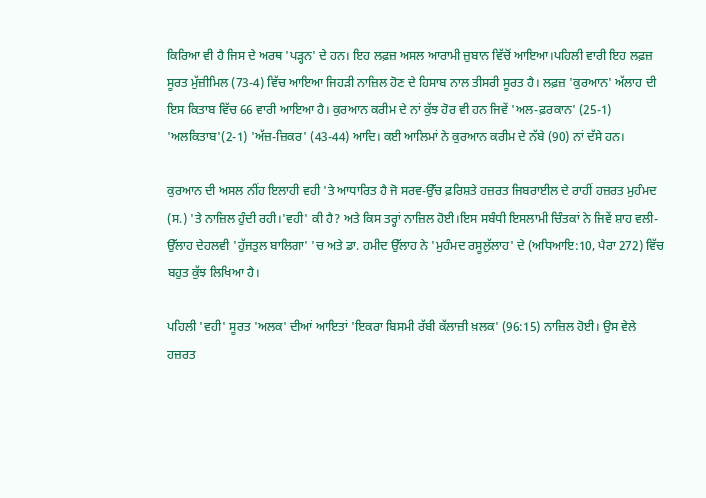ਕਿਰਿਆ ਵੀ ਹੈ ਜਿਸ ਦੇ ਅਰਥ 'ਪੜ੍ਹਨ' ਦੇ ਹਨ। ਇਹ ਲਫ਼ਜ਼ ਅਸਲ ਆਰਾਮੀ ਜ਼ੁਬਾਨ ਵਿੱਚੋਂ ਆਇਆ।ਪਹਿਲੀ ਵਾਰੀ ਇਹ ਲਫ਼ਜ਼ ਸੂਰਤ ਮੁੱਜ਼ੀਮਿਲ (73-4) ਵਿੱਚ ਆਇਆ ਜਿਹੜੀ ਨਾਜ਼ਿਲ ਹੋਣ ਦੇ ਹਿਸਾਬ ਨਾਲ ਤੀਸਰੀ ਸੂਰਤ ਹੈ। ਲਫ਼ਜ਼ 'ਕੁਰਆਨ' ਅੱਲਾਹ ਦੀ ਇਸ ਕਿਤਾਬ ਵਿੱਚ 66 ਵਾਰੀ ਆਇਆ ਹੈ। ਕੁਰਆਨ ਕਰੀਮ ਦੇ ਨਾਂ ਕੁੱਝ ਹੋਰ ਵੀ ਹਨ ਜਿਵੇਂ 'ਅਲ-ਫ਼ਰਕਾਨ' (25-1) 'ਅਲਕਿਤਾਬ'(2-1) 'ਅੱਜ਼-ਜ਼ਿਕਰ' (43-44) ਆਦਿ। ਕਈ ਆਲਿਮਾਂ ਨੇ ਕੁਰਆਨ ਕਰੀਮ ਦੇ ਨੱਬੇ (90) ਨਾਂ ਦੱਸੇ ਹਨ।

ਕੁਰਆਨ ਦੀ ਅਸਲ ਨੀਂਹ ਇਲਾਹੀ ਵਹੀ 'ਤੇ ਆਧਾਰਿਤ ਹੈ ਜੋ ਸਰਵ-ਉੱਚ ਫ਼ਰਿਸ਼ਤੇ ਹਜ਼ਰਤ ਜਿਬਰਾਈਲ ਦੇ ਰਾਹੀਂ ਹਜ਼ਰਤ ਮੁਹੰਮਦ (ਸ.) 'ਤੇ ਨਾਜ਼ਿਲ ਹੁੰਦੀ ਰਹੀ।'ਵਹੀ' ਕੀ ਹੈ? ਅਤੇ ਕਿਸ ਤਰ੍ਹਾਂ ਨਾਜ਼ਿਲ ਹੋਈ।ਇਸ ਸਬੰਧੀ ਇਸਲਾਮੀ ਚਿੰਤਕਾਂ ਨੇ ਜਿਵੇਂ ਸ਼ਾਹ ਵਲੀ-ਉੱਲਾਹ ਦੇਹਲਵੀ 'ਹੁੱਜਤੁਲ ਬਾਲਿਗਾ' 'ਚ ਅਤੇ ਡਾ. ਹਮੀਦ ਉੱਲਾਹ ਨੇ 'ਮੁਹੰਮਦ ਰਸੂਲੁੱਲਾਹ' ਦੇ (ਅਧਿਆਇ:10, ਪੈਰਾ 272) ਵਿੱਚ ਬਹੁਤ ਕੁੱਝ ਲਿਖਿਆ ਹੈ।

ਪਹਿਲੀ 'ਵਹੀ' ਸੂਰਤ 'ਅਲਕ' ਦੀਆਂ ਆਇਤਾਂ 'ਇਕਰਾ ਬਿਸਮੀ ਰੱਬੀ ਕੱਲਾਜ਼ੀ ਖ਼ਲਕ' (96:15) ਨਾਜ਼ਿਲ ਹੋਈ। ਉਸ ਵੇਲੇ ਹਜ਼ਰਤ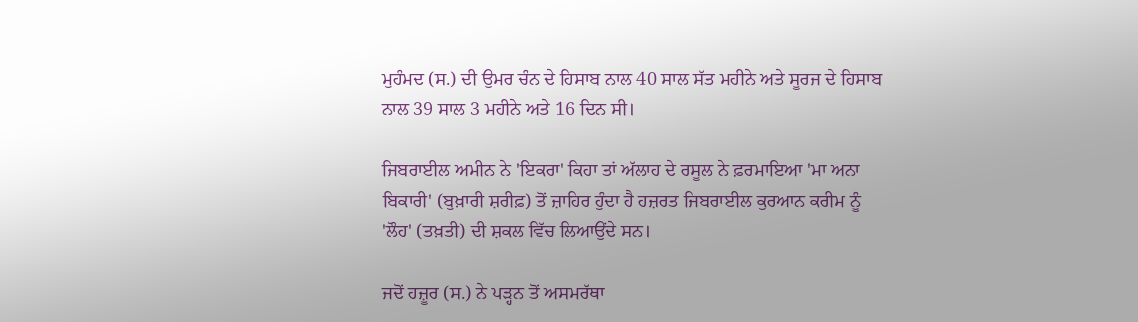ਮੁਹੰਮਦ (ਸ.) ਦੀ ਉਮਰ ਚੰਨ ਦੇ ਹਿਸਾਬ ਨਾਲ 40 ਸਾਲ ਸੱਤ ਮਹੀਨੇ ਅਤੇ ਸੂਰਜ ਦੇ ਹਿਸਾਬ ਨਾਲ 39 ਸਾਲ 3 ਮਹੀਨੇ ਅਤੇ 16 ਦਿਨ ਸੀ।

ਜਿਬਰਾਈਲ ਅਮੀਨ ਨੇ 'ਇਕਰਾ' ਕਿਹਾ ਤਾਂ ਅੱਲਾਹ ਦੇ ਰਸੂਲ ਨੇ ਫ਼ਰਮਾਇਆ 'ਮਾ ਅਨਾ ਬਿਕਾਰੀ' (ਬੁਖ਼ਾਰੀ ਸ਼ਰੀਫ਼) ਤੋਂ ਜ਼ਾਹਿਰ ਹੁੰਦਾ ਹੈ ਹਜ਼ਰਤ ਜਿਬਰਾਈਲ ਕੁਰਆਨ ਕਰੀਮ ਨੂੰ 'ਲੌਹ' (ਤਖ਼ਤੀ) ਦੀ ਸ਼ਕਲ ਵਿੱਚ ਲਿਆਉਂਦੇ ਸਨ।

ਜਦੋਂ ਹਜ਼ੂਰ (ਸ.) ਨੇ ਪੜ੍ਹਨ ਤੋਂ ਅਸਮਰੱਥਾ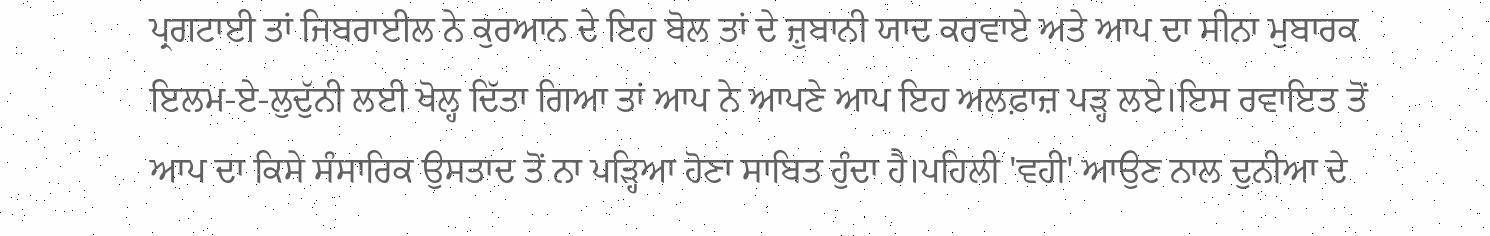ਪ੍ਰਗਟਾਈ ਤਾਂ ਜਿਬਰਾਈਲ ਨੇ ਕੁਰਆਨ ਦੇ ਇਹ ਬੋਲ ਤਾਂ ਦੇ ਜ਼ੁਬਾਨੀ ਯਾਦ ਕਰਵਾਏ ਅਤੇ ਆਪ ਦਾ ਸੀਨਾ ਮੁਬਾਰਕ ਇਲਮ-ਏ-ਲੁਦੁੱਨੀ ਲਈ ਖੋਲ੍ਹ ਦਿੱਤਾ ਗਿਆ ਤਾਂ ਆਪ ਨੇ ਆਪਣੇ ਆਪ ਇਹ ਅਲਫ਼ਾਜ਼ ਪੜ੍ਹ ਲਏ।ਇਸ ਰਵਾਇਤ ਤੋਂ ਆਪ ਦਾ ਕਿਸੇ ਸੰਸਾਰਿਕ ਉਸਤਾਦ ਤੋਂ ਨਾ ਪੜ੍ਹਿਆ ਹੋਣਾ ਸਾਬਿਤ ਹੁੰਦਾ ਹੈ।ਪਹਿਲੀ 'ਵਹੀ' ਆਉਣ ਨਾਲ ਦੁਨੀਆ ਦੇ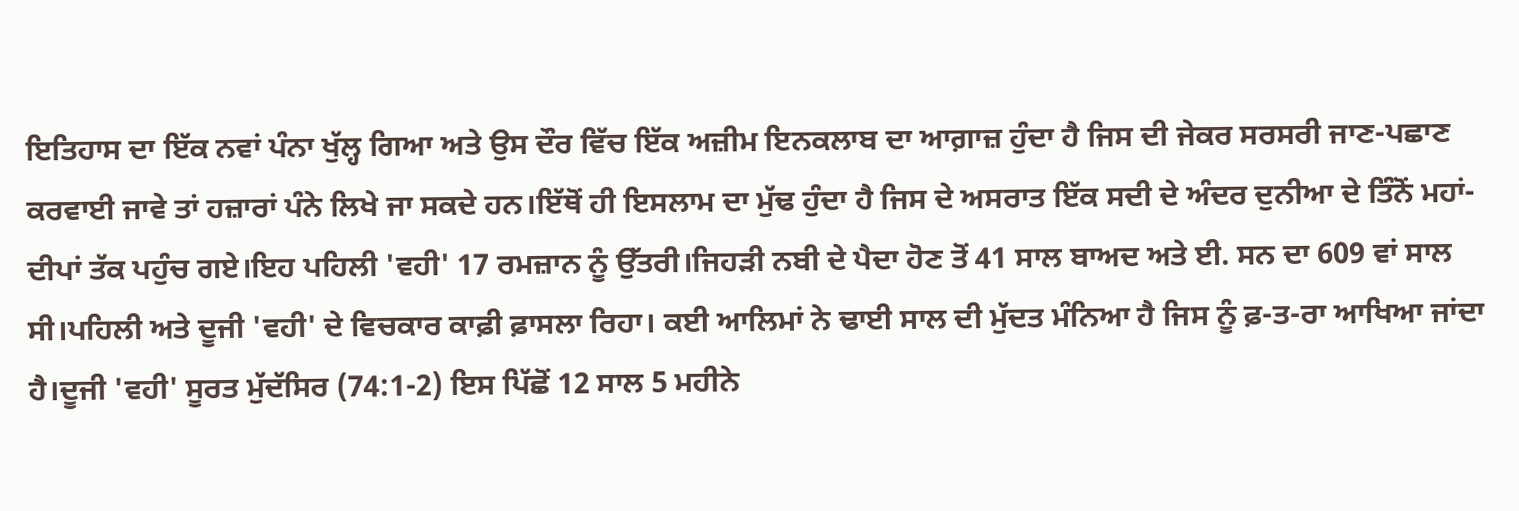ਇਤਿਹਾਸ ਦਾ ਇੱਕ ਨਵਾਂ ਪੰਨਾ ਖੁੱਲ੍ਹ ਗਿਆ ਅਤੇ ਉਸ ਦੌਰ ਵਿੱਚ ਇੱਕ ਅਜ਼ੀਮ ਇਨਕਲਾਬ ਦਾ ਆਗ਼ਾਜ਼ ਹੁੰਦਾ ਹੈ ਜਿਸ ਦੀ ਜੇਕਰ ਸਰਸਰੀ ਜਾਣ-ਪਛਾਣ ਕਰਵਾਈ ਜਾਵੇ ਤਾਂ ਹਜ਼ਾਰਾਂ ਪੰਨੇ ਲਿਖੇ ਜਾ ਸਕਦੇ ਹਨ।ਇੱਥੋਂ ਹੀ ਇਸਲਾਮ ਦਾ ਮੁੱਢ ਹੁੰਦਾ ਹੈ ਜਿਸ ਦੇ ਅਸਰਾਤ ਇੱਕ ਸਦੀ ਦੇ ਅੰਦਰ ਦੁਨੀਆ ਦੇ ਤਿੰਨੋਂ ਮਹਾਂ-ਦੀਪਾਂ ਤੱਕ ਪਹੁੰਚ ਗਏ।ਇਹ ਪਹਿਲੀ 'ਵਹੀ' 17 ਰਮਜ਼ਾਨ ਨੂੰ ਉੱਤਰੀ।ਜਿਹੜੀ ਨਬੀ ਦੇ ਪੈਦਾ ਹੋਣ ਤੋਂ 41 ਸਾਲ ਬਾਅਦ ਅਤੇ ਈ. ਸਨ ਦਾ 609 ਵਾਂ ਸਾਲ ਸੀ।ਪਹਿਲੀ ਅਤੇ ਦੂਜੀ 'ਵਹੀ' ਦੇ ਵਿਚਕਾਰ ਕਾਫ਼ੀ ਫ਼ਾਸਲਾ ਰਿਹਾ। ਕਈ ਆਲਿਮਾਂ ਨੇ ਢਾਈ ਸਾਲ ਦੀ ਮੁੱਦਤ ਮੰਨਿਆ ਹੈ ਜਿਸ ਨੂੰ ਫ਼-ਤ-ਰਾ ਆਖਿਆ ਜਾਂਦਾ ਹੈ।ਦੂਜੀ 'ਵਹੀ' ਸੂਰਤ ਮੁੱਦੱਸਿਰ (74:1-2) ਇਸ ਪਿੱਛੋਂ 12 ਸਾਲ 5 ਮਹੀਨੇ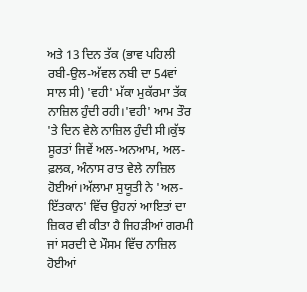ਅਤੇ 13 ਦਿਨ ਤੱਕ (ਭਾਵ ਪਹਿਲੀ ਰਬੀ-ਉਲ-ਅੱਵਲ ਨਬੀ ਦਾ 54ਵਾਂ ਸਾਲ ਸੀ) 'ਵਹੀ' ਮੱਕਾ ਮੁਕੱਰਮਾ ਤੱਕ ਨਾਜ਼ਿਲ ਹੁੰਦੀ ਰਹੀ।'ਵਹੀ' ਆਮ ਤੌਰ 'ਤੇ ਦਿਨ ਵੇਲੇ ਨਾਜ਼ਿਲ ਹੁੰਦੀ ਸੀ।ਕੁੱਝ ਸੂਰਤਾਂ ਜਿਵੇਂ ਅਲ-ਅਨਆਮ, ਅਲ-ਫ਼ਲਕ, ਅੰਨਾਸ ਰਾਤ ਵੇਲੇ ਨਾਜ਼ਿਲ ਹੋਈਆਂ।ਅੱਲਾਮਾ ਸੁਯੂਤੀ ਨੇ 'ਅਲ-ਇੱਤਕਾਨ' ਵਿੱਚ ਉਹਨਾਂ ਆਇਤਾਂ ਦਾ ਜ਼ਿਕਰ ਵੀ ਕੀਤਾ ਹੈ ਜਿਹੜੀਆਂ ਗਰਮੀ ਜਾਂ ਸਰਦੀ ਦੇ ਮੌਸਮ ਵਿੱਚ ਨਾਜ਼ਿਲ ਹੋਈਆਂ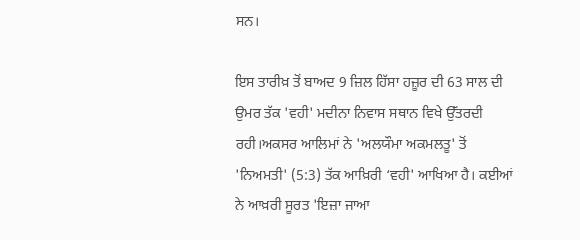ਸਨ।

ਇਸ ਤਾਰੀਖ਼ ਤੋਂ ਬਾਅਦ 9 ਜ਼ਿਲ ਹਿੱਸਾ ਹਜ਼ੂਰ ਦੀ 63 ਸਾਲ ਦੀ ਉਮਰ ਤੱਕ 'ਵਹੀ' ਮਦੀਨਾ ਨਿਵਾਸ ਸਥਾਨ ਵਿਖੇ ਉੱਤਰਦੀ ਰਹੀ।ਅਕਸਰ ਆਲਿਮਾਂ ਨੇ 'ਅਲਯੌਮਾ ਅਕਮਲਤੂ' ਤੋਂ 'ਨਿਅਮਤੀ' (5:3) ਤੱਕ ਆਖ਼ਿਰੀ ‘ਵਹੀ' ਆਖਿਆ ਹੈ। ਕਈਆਂ ਨੇ ਆਖ਼ਰੀ ਸੂਰਤ 'ਇਜ਼ਾ ਜਾਆ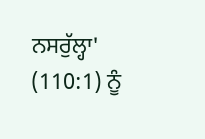ਨਸਰੁੱਲ੍ਹਾ' (110:1) ਨੂੰ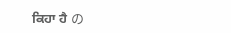ਕਿਹਾ ਹੈ の